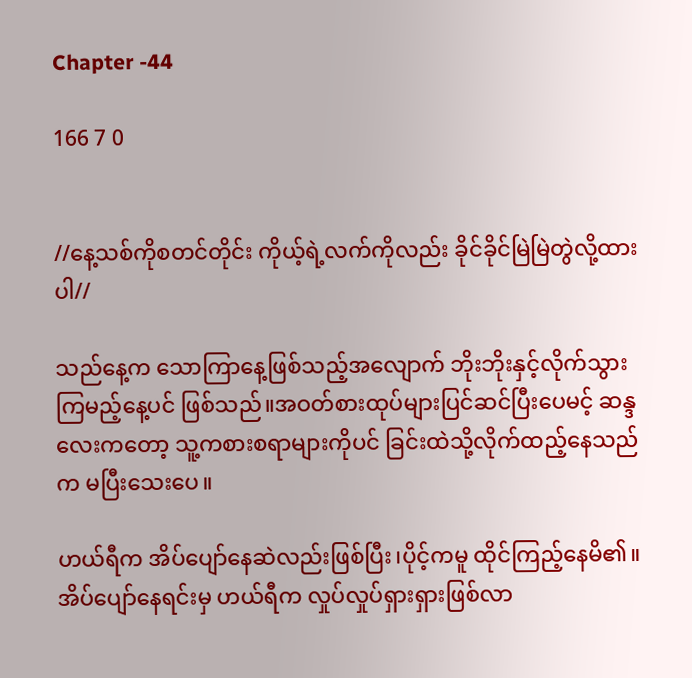Chapter -44

166 7 0


//နေ့သစ်ကိုစတင်တိုင်း ကိုယ့်ရဲ့လက်ကိုလည်း ခိုင်ခိုင်မြဲမြဲတွဲလို့ထားပါ//

သည်နေ့က သောကြာနေ့ဖြစ်သည့်အလျောက် ဘိုးဘိုးနှင့်လိုက်သွားကြမည့်နေ့ပင် ဖြစ်သည်။အဝတ်စားထုပ်များပြင်ဆင်ပြီးပေမင့် ဆန္ဒလေးကတော့ သူ့ကစားစရာများကိုပင် ခြင်းထဲသို့လိုက်ထည့်နေသည်က မပြီးသေးပေ။

ဟယ်ရီက အိပ်ပျော်နေဆဲလည်းဖြစ်ပြီး၊ပိုင့်ကမူ ထိုင်ကြည့်နေမိ၏။အိပ်ပျော်နေရင်းမှ ဟယ်ရီက လှုပ်လှုပ်ရှားရှားဖြစ်လာ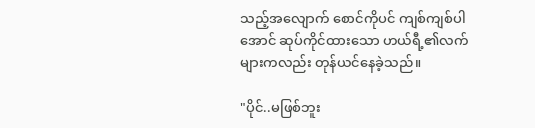သည့်အလျောက် စောင်ကိုပင် ကျစ်ကျစ်ပါအောင် ဆုပ်ကိုင်ထားသော ဟယ်ရီ့၏လက်များကလည်း တုန်ယင်နေခဲ့သည်။

"ပိုင်..မဖြစ်ဘူး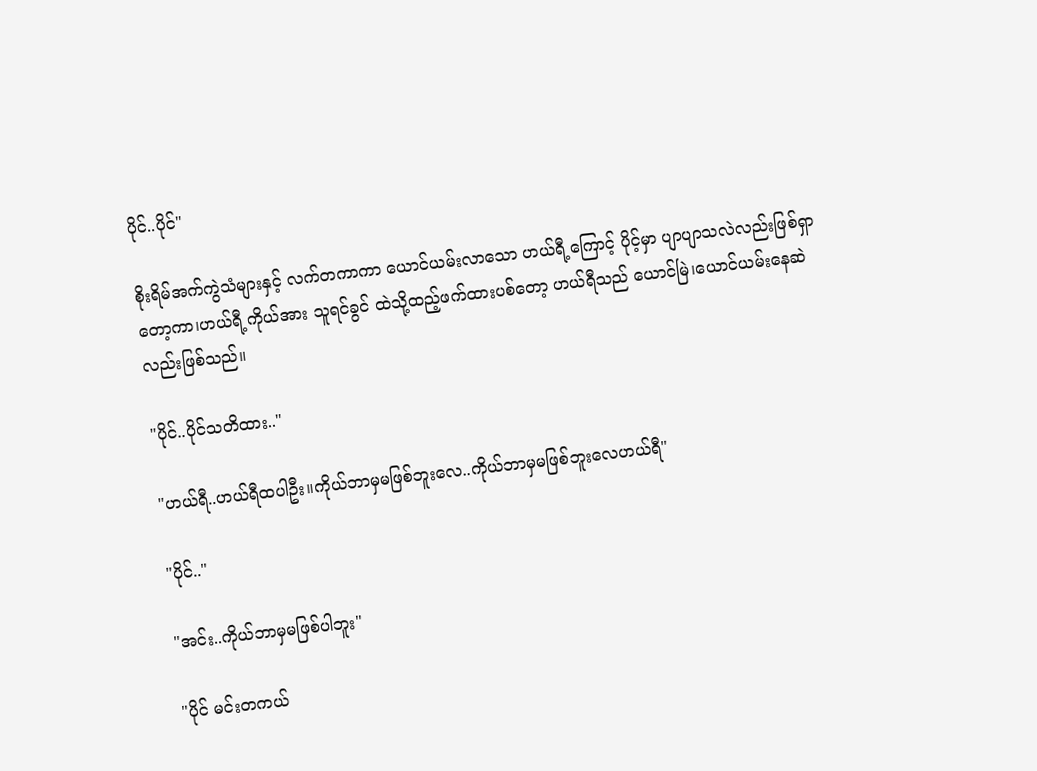ပိုင်..ပိုင်"

စိုးရိမ်အက်ကွဲသံများနှင့် လက်တကာကာ ယောင်ယမ်းလာသော ဟယ်ရီ့ကြောင့် ပိုင့်မှာ ပျာပျာသလဲလည်းဖြစ်ရှာတော့ကာ၊ဟယ်ရီ့ကိုယ်အား သူရင်ခွင် ထဲသို့ထည့်ဖက်ထားပစ်တော့ ဟယ်ရီသည် ယောင်မြဲ၊ယောင်ယမ်းနေဆဲလည်းဖြစ်သည်။

"ပိုင်..ပိုင်သတိထား.."

"ဟယ်ရီ..ဟယ်ရီထပါဦး။ကိုယ်ဘာမှမဖြစ်ဘူးလေ..ကိုယ်ဘာမှမဖြစ်ဘူးလေဟယ်ရီ"

"ပိုင်.."

"အင်း..ကိုယ်ဘာမှမဖြစ်ပါဘူး"

"ပိုင် မင်းတကယ်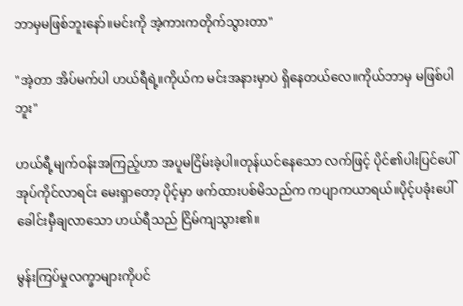ဘာမှမဖြစ်ဘူးနော်။မင်းကို အဲ့ကားကတိုက်သွားတာ"

"အဲ့တာ အိပ်မက်ပါ ဟယ်ရီရဲ့။ကိုယ်က မင်းအနားမှာပဲ ရှိနေတယ်လေ။ကိုယ်ဘာမှ မဖြစ်ပါဘူး"

ဟယ်ရီ့မျက်ဝန်းအကြည့်ဟာ အပူမငြိမ်းခဲ့ပါ။တုန်ယင်နေသော လက်ဖြင့် ပိုင်၏ပါးပြင်ပေါ် အုပ်ကိုင်လာရင်း မေးရှာတော့ ပိုင့်မှာ ဖက်ထားပစ်မိသည်က ကပျာကယာရယ်။ပိုင့်ပခုံးပေါ် ခေါင်းမှီချလာသော ဟယ်ရီသည် ငြိမ်ကျသွား၏။

မွန်းကြပ်မှုလက္ခာများကိုပင်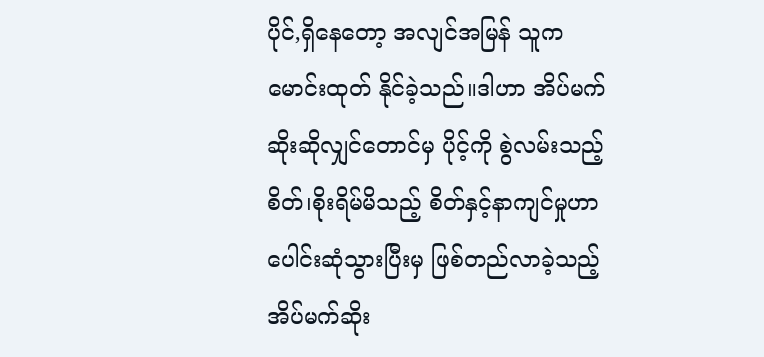ပိုင်,ရှိနေတော့ အလျင်အမြန် သူကမောင်းထုတ် နိုင်ခဲ့သည်။ဒါဟာ အိပ်မက်ဆိုးဆိုလျှင်တောင်မှ ပိုင့်ကို စွဲလမ်းသည့်စိတ်၊စိုးရိမ်မိသည့် စိတ်နှင့်နာကျင်မှုဟာ ပေါင်းဆုံသွားပြီးမှ ဖြစ်တည်လာခဲ့သည့် အိပ်မက်ဆိုး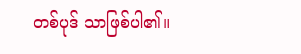တစ်ပုဒ် သာဖြစ်ပါ၏။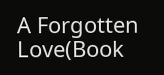A Forgotten Love(Book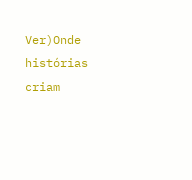Ver)Onde histórias criam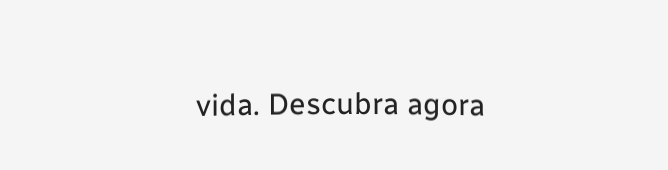vida. Descubra agora